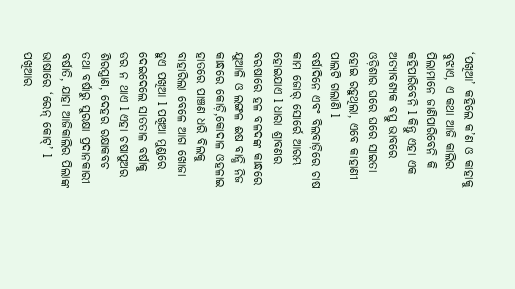‘ପଖିଆ’ କହିଲେ କ’ଣ ଓ କାହାକୁ ବୁଝାଏ, ଏ କଥା ଆଜି କାଲିର ପିଲାମାନେ ଜାଣିପାରିବେନି କି କହିପାରିବେନି l କିନ୍ତୁ ଏହା ଏକ ଅତ୍ୟାବଶ୍ୟକ ବସ୍ତୁ ଭାବରେ ଓଡ଼ିଶାର ଘରେ ଘରେ ସାଇତା ହୋଇ ରହୁଥିଲା, ଏବେ କାହାଣୀ ପାଲଟି ଗଲାଣି l
ବର୍ଷାଦିନେ ଏବଂ ବିଲବାଡ଼ିରେ ଚାଷ କାମ ଜୋର୍ ସୋର୍ରେ ଆରମ୍ଭ ହୋଇଯାଏ l ଧାରା ଶ୍ରାବଣର ବରଷାରେ ହଳ ବଳଦଙ୍କ କାନ୍ଧରେ ଯୁଆଳି ଓ ଲଙ୍ଗଳ ଈଷ ବାନ୍ଧି ନିଜ କାନ୍ଧରେ କୋଡ଼ି,କୋଦାଳ ଓହଳାଇ ହାତରେ ପାଞ୍ଚଣ ଧରି ବିଲକୁ ବାହାରିଲା ବେଳେ ଆଗ ଖୋଜା ହୁଏ ପଖିଆ l ପଖିଆ ମୁଣ୍ଡରେ ଦେଇଦେଲେ ସାତତାଳ ବର୍ଷାକୁ ଡର ନ ଥାଏ l ଏହା ଚଷାପୁଅର ଶିରସ୍ତ୍ରାଣ, ଦେହର ରକ୍ଷାକବଚ ତଥା ବର୍ଷାରୁ ସୁରକ୍ଷା ପ୍ରଦାନକାରୀ ବର୍ଷାତି, ଯାହା ଆଜିକାଲିର ପିଲାଙ୍କ ଭାଷାରେ ‘ରେନ୍ କୋଟ୍’ l
ପଖିଆର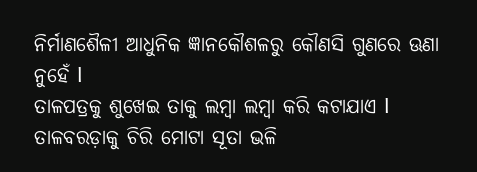ନିର୍ମାଣଶୈଳୀ ଆଧୁନିକ ଜ୍ଞାନକୌଶଳରୁ କୌଣସି ଗୁଣରେ ଊଣା ନୁହେଁ l
ତାଳପତ୍ରକୁ ଶୁଖେଇ ତାକୁ ଲମ୍ବା ଲମ୍ବା କରି କଟାଯାଏ l ତାଳବରଡ଼ାକୁ ଚିରି ମୋଟା ସୂତା ଭଳି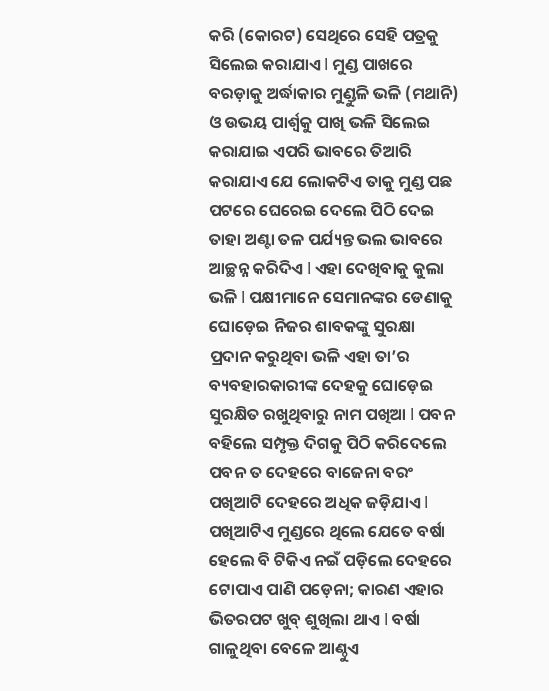କରି (କୋରଟ) ସେଥିରେ ସେହି ପତ୍ରକୁ ସିଲେଇ କରାଯାଏ l ମୁଣ୍ଡ ପାଖରେ ବରଡ଼ାକୁ ଅର୍ଦ୍ଧାକାର ମୁଣ୍ଡୁଳି ଭଳି (ମଥାନି) ଓ ଉଭୟ ପାର୍ଶ୍ୱକୁ ପାଖି ଭଳି ସିଲେଇ କରାଯାଇ ଏପରି ଭାବରେ ତିଆରି କରାଯାଏ ଯେ ଲୋକଟିଏ ତାକୁ ମୁଣ୍ଡ ପଛ ପଟରେ ଘେରେଇ ଦେଲେ ପିଠି ଦେଇ ତାହା ଅଣ୍ଟା ତଳ ପର୍ଯ୍ୟନ୍ତ ଭଲ ଭାବରେ ଆଚ୍ଛନ୍ନ କରିଦିଏ l ଏହା ଦେଖିବାକୁ କୁଲା ଭଳି l ପକ୍ଷୀମାନେ ସେମାନଙ୍କର ଡେଣାକୁ ଘୋଡ଼େଇ ନିଜର ଶାବକଙ୍କୁ ସୁରକ୍ଷା ପ୍ରଦାନ କରୁଥିବା ଭଳି ଏହା ତା’ର ବ୍ୟବହାରକାରୀଙ୍କ ଦେହକୁ ଘୋଡ଼େଇ ସୁରକ୍ଷିତ ରଖୁଥିବାରୁ ନାମ ପଖିଆ l ପବନ ବହିଲେ ସମ୍ପୃକ୍ତ ଦିଗକୁ ପିଠି କରିଦେଲେ ପବନ ତ ଦେହରେ ବାଜେନା ବରଂ ପଖିଆଟି ଦେହରେ ଅଧିକ ଜଡ଼ିଯାଏ l ପଖିଆଟିଏ ମୁଣ୍ଡରେ ଥିଲେ ଯେତେ ବର୍ଷା ହେଲେ ବି ଟିକିଏ ନଇଁ ପଡ଼ିଲେ ଦେହରେ ଟୋପାଏ ପାଣି ପଡ଼େନା; କାରଣ ଏହାର ଭିତରପଟ ଖୁବ୍ ଶୁଖିଲା ଥାଏ l ବର୍ଷା ଗାଳୁଥିବା ବେଳେ ଆଣ୍ଠୁଏ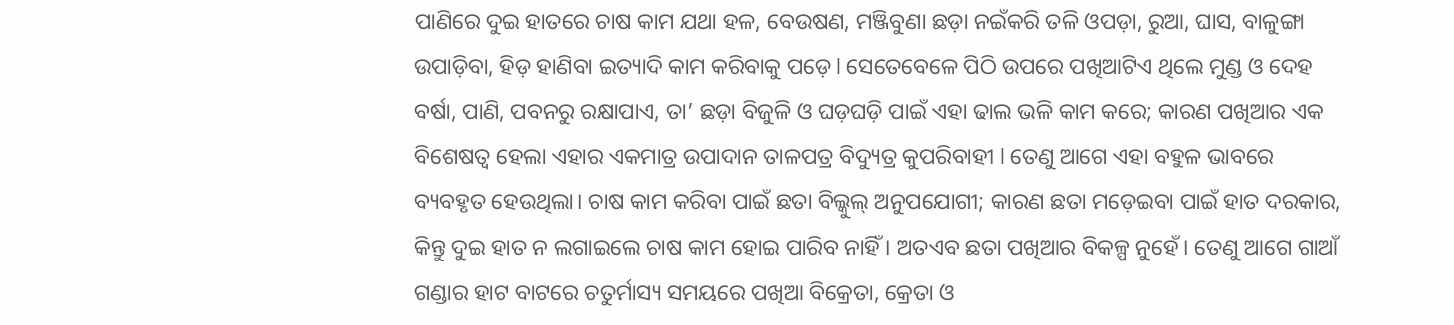ପାଣିରେ ଦୁଇ ହାତରେ ଚାଷ କାମ ଯଥା ହଳ, ବେଉଷଣ, ମଞ୍ଜିବୁଣା ଛଡ଼ା ନଇଁକରି ତଳି ଓପଡ଼ା, ରୁଆ, ଘାସ, ବାଳୁଙ୍ଗା ଉପାଡ଼ିବା, ହିଡ଼ ହାଣିବା ଇତ୍ୟାଦି କାମ କରିବାକୁ ପଡ଼େ l ସେତେବେଳେ ପିଠି ଉପରେ ପଖିଆଟିଏ ଥିଲେ ମୁଣ୍ଡ ଓ ଦେହ ବର୍ଷା, ପାଣି, ପବନରୁ ରକ୍ଷାପାଏ, ତା’ ଛଡ଼ା ବିଜୁଳି ଓ ଘଡ଼ଘଡ଼ି ପାଇଁ ଏହା ଢାଲ ଭଳି କାମ କରେ; କାରଣ ପଖିଆର ଏକ ବିଶେଷତ୍ୱ ହେଲା ଏହାର ଏକମାତ୍ର ଉପାଦାନ ତାଳପତ୍ର ବିଦ୍ୟୁତ୍ର କୁପରିବାହୀ l ତେଣୁ ଆଗେ ଏହା ବହୁଳ ଭାବରେ ବ୍ୟବହୃତ ହେଉଥିଲା। ଚାଷ କାମ କରିବା ପାଇଁ ଛତା ବିଲ୍କୁଲ୍ ଅନୁପଯୋଗୀ; କାରଣ ଛତା ମଡ଼େଇବା ପାଇଁ ହାତ ଦରକାର, କିନ୍ତୁ ଦୁଇ ହାତ ନ ଲଗାଇଲେ ଚାଷ କାମ ହୋଇ ପାରିବ ନାହିଁ । ଅତଏବ ଛତା ପଖିଆର ବିକଳ୍ପ ନୁହେଁ। ତେଣୁ ଆଗେ ଗାଆଁ ଗଣ୍ଡାର ହାଟ ବାଟରେ ଚତୁର୍ମାସ୍ୟ ସମୟରେ ପଖିଆ ବିକ୍ରେତା, କ୍ରେତା ଓ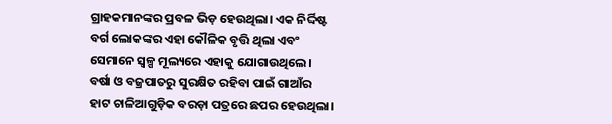ଗ୍ରାହକମାନଙ୍କର ପ୍ରବଳ ଭିଡ଼ ହେଉଥିଲା। ଏକ ନିର୍ଦ୍ଦିଷ୍ଟ ବର୍ଗ ଲୋକଙ୍କର ଏହା କୌଳିକ ବୃତ୍ତି ଥିଲା ଏବଂ ସେମାନେ ସ୍ବଳ୍ପ ମୂଲ୍ୟରେ ଏହାକୁ ଯୋଗାଉଥିଲେ। ବର୍ଷା ଓ ବଜ୍ରପାତରୁ ସୁରକ୍ଷିତ ରହିବା ପାଇଁ ଗାଆଁର ହାଟ ଚାଳିଆଗୁଡ଼ିକ ବରଡ଼ା ପତ୍ରରେ ଛପର ହେଉଥିଲା।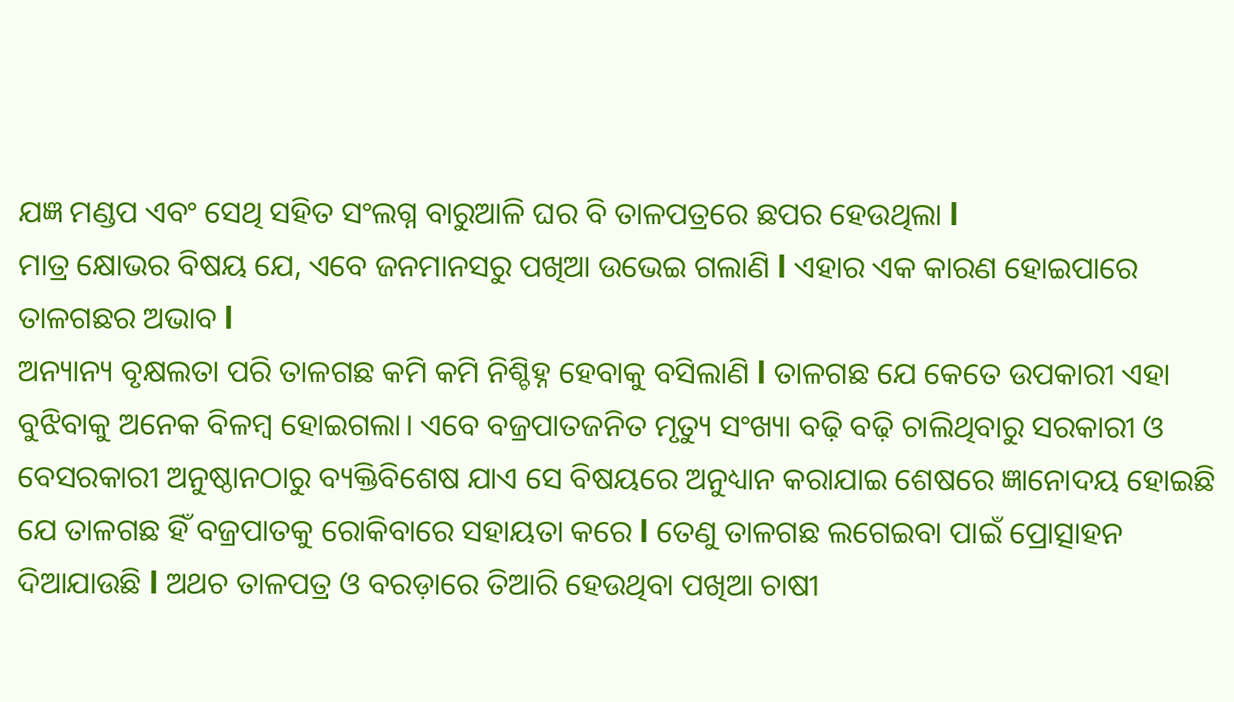ଯଜ୍ଞ ମଣ୍ଡପ ଏବଂ ସେଥି ସହିତ ସଂଲଗ୍ନ ବାରୁଆଳି ଘର ବି ତାଳପତ୍ରରେ ଛପର ହେଉଥିଲା l
ମାତ୍ର କ୍ଷୋଭର ବିଷୟ ଯେ, ଏବେ ଜନମାନସରୁ ପଖିଆ ଉଭେଇ ଗଲାଣି l ଏହାର ଏକ କାରଣ ହୋଇପାରେ ତାଳଗଛର ଅଭାବ l
ଅନ୍ୟାନ୍ୟ ବୃକ୍ଷଲତା ପରି ତାଳଗଛ କମି କମି ନିଶ୍ଚିହ୍ନ ହେବାକୁ ବସିଲାଣି l ତାଳଗଛ ଯେ କେତେ ଉପକାରୀ ଏହା ବୁଝିବାକୁ ଅନେକ ବିଳମ୍ବ ହୋଇଗଲା। ଏବେ ବଜ୍ରପାତଜନିତ ମୃତ୍ୟୁ ସଂଖ୍ୟା ବଢ଼ି ବଢ଼ି ଚାଲିଥିବାରୁ ସରକାରୀ ଓ ବେସରକାରୀ ଅନୁଷ୍ଠାନଠାରୁ ବ୍ୟକ୍ତିବିଶେଷ ଯାଏ ସେ ବିଷୟରେ ଅନୁଧ୍ୟାନ କରାଯାଇ ଶେଷରେ ଜ୍ଞାନୋଦୟ ହୋଇଛି ଯେ ତାଳଗଛ ହିଁ ବଜ୍ରପାତକୁ ରୋକିବାରେ ସହାୟତା କରେ l ତେଣୁ ତାଳଗଛ ଲଗେଇବା ପାଇଁ ପ୍ରୋତ୍ସାହନ ଦିଆଯାଉଛି l ଅଥଚ ତାଳପତ୍ର ଓ ବରଡ଼ାରେ ତିଆରି ହେଉଥିବା ପଖିଆ ଚାଷୀ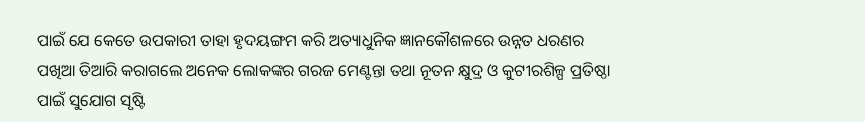ପାଇଁ ଯେ କେତେ ଉପକାରୀ ତାହା ହୃଦୟଙ୍ଗମ କରି ଅତ୍ୟାଧୁନିକ ଜ୍ଞାନକୌଶଳରେ ଉନ୍ନତ ଧରଣର ପଖିଆ ତିଆରି କରାଗଲେ ଅନେକ ଲୋକଙ୍କର ଗରଜ ମେଣ୍ଟନ୍ତା ତଥା ନୂତନ କ୍ଷୁଦ୍ର ଓ କୁଟୀରଶିଳ୍ପ ପ୍ରତିଷ୍ଠା ପାଇଁ ସୁଯୋଗ ସୃଷ୍ଟି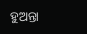ହୁଅନ୍ତା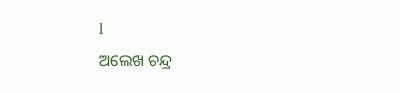l
ଅଲେଖ ଚନ୍ଦ୍ର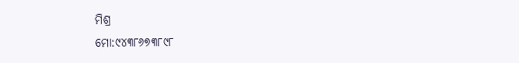ମିଶ୍ର
ମୋ:୯୪୩୮୬୭୩୮୯୮